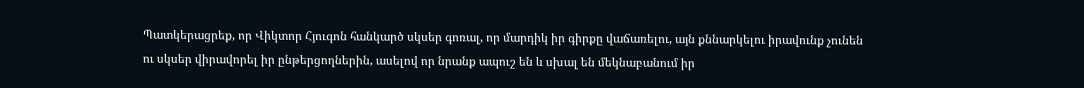Պատկերացրեք, որ Վիկտոր Հյուգոն հանկարծ սկսեր գոռալ, որ մարդիկ իր գիրքը վաճառելու, այն քննարկելու իրավունք չունեն ու սկսեր վիրավորել իր ընթերցողներին, ասելով որ նրանք ապուշ են և սխալ են մեկնաբանում իր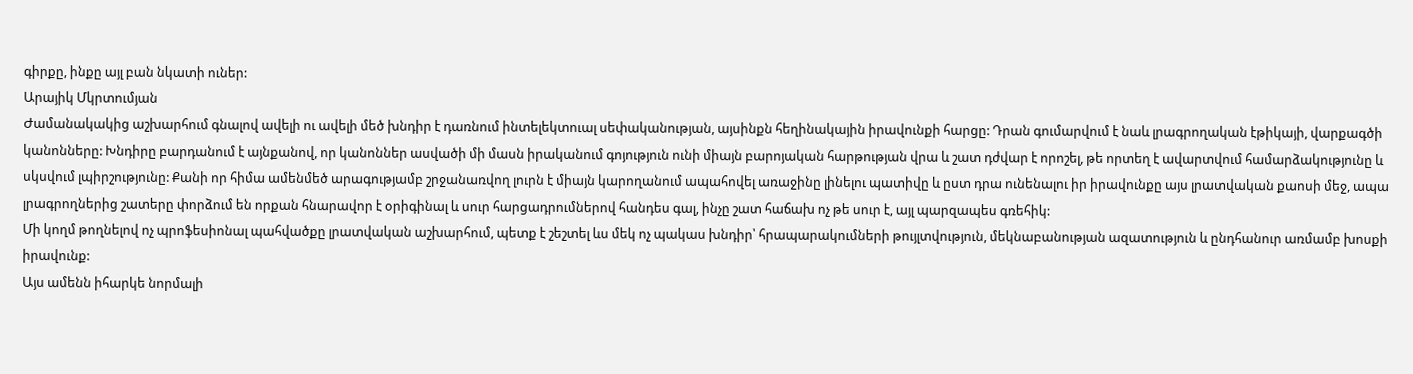գիրքը, ինքը այլ բան նկատի ուներ:
Արայիկ Մկրտումյան
Ժամանակակից աշխարհում գնալով ավելի ու ավելի մեծ խնդիր է դառնում ինտելեկտուալ սեփականության, այսինքն հեղինակային իրավունքի հարցը: Դրան գումարվում է նաև լրագրողական էթիկայի, վարքագծի կանոնները: Խնդիրը բարդանում է այնքանով, որ կանոններ ասվածի մի մասն իրականում գոյություն ունի միայն բարոյական հարթության վրա և շատ դժվար է որոշել, թե որտեղ է ավարտվում համարձակությունը և սկսվում լպիրշությունը: Քանի որ հիմա ամենմեծ արագությամբ շրջանառվող լուրն է միայն կարողանում ապահովել առաջինը լինելու պատիվը և ըստ դրա ունենալու իր իրավունքը այս լրատվական քաոսի մեջ, ապա լրագրողներից շատերը փորձում են որքան հնարավոր է օրիգինալ և սուր հարցադրումներով հանդես գալ, ինչը շատ հաճախ ոչ թե սուր է, այլ պարզապես գռեհիկ:
Մի կողմ թողնելով ոչ պրոֆեսիոնալ պահվածքը լրատվական աշխարհում, պետք է շեշտել ևս մեկ ոչ պակաս խնդիր՝ հրապարակումների թույլտվություն, մեկնաբանության ազատություն և ընդհանուր առմամբ խոսքի իրավունք:
Այս ամենն իհարկե նորմալի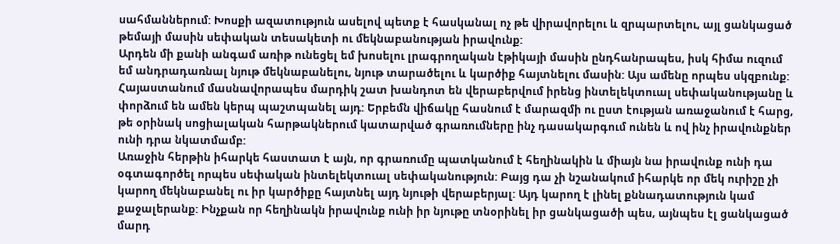սահմաններում: Խոսքի ազատություն ասելով պետք է հասկանալ ոչ թե վիրավորելու և զրպարտելու, այլ ցանկացած թեմայի մասին սեփական տեսակետի ու մեկնաբանության իրավունք:
Արդեն մի քանի անգամ առիթ ունեցել եմ խոսելու լրագրողական էթիկայի մասին ընդհանրապես, իսկ հիմա ուզում եմ անդրադառնալ նյութ մեկնաբանելու, նյութ տարածելու և կարծիք հայտնելու մասին: Այս ամենը որպես սկզբունք:
Հայաստանում մասնավորապես մարդիկ շատ խանդոտ են վերաբերվում իրենց ինտելեկտուալ սեփականությանը և փորձում են ամեն կերպ պաշտպանել այդ: Երբեմն վիճակը հասնում է մարազմի ու ըստ էության առաջանում է հարց, թե օրինակ սոցիալական հարթակներում կատարված գրառումները ինչ դասակարգում ունեն և ով ինչ իրավունքներ ունի դրա նկատմամբ:
Առաջին հերթին իհարկե հաստատ է այն, որ գրառումը պատկանում է հեղինակին և միայն նա իրավունք ունի դա օգտագործել որպես սեփական ինտելեկտուալ սեփականություն: Բայց դա չի նշանակում իհարկե որ մեկ ուրիշը չի կարող մեկնաբանել ու իր կարծիքը հայտնել այդ նյութի վերաբերյալ: Այդ կարող է լինել քննադատություն կամ քաջալերանք: Ինչքան որ հեղինակն իրավունք ունի իր նյութը տնօրինել իր ցանկացածի պես, այնպես էլ ցանկացած մարդ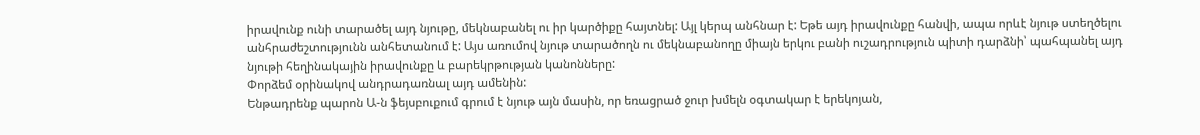իրավունք ունի տարածել այդ նյութը, մեկնաբանել ու իր կարծիքը հայտնել: Այլ կերպ անհնար է: Եթե այդ իրավունքը հանվի, ապա որևէ նյութ ստեղծելու անհրաժեշտությունն անհետանում է: Այս առումով նյութ տարածողն ու մեկնաբանողը միայն երկու բանի ուշադրություն պիտի դարձնի՝ պահպանել այդ նյութի հեղինակային իրավունքը և բարեկրթության կանոնները:
Փորձեմ օրինակով անդրադառնալ այդ ամենին:
Ենթադրենք պարոն Ա‑ն ֆեյսբուքում գրում է նյութ այն մասին, որ եռացրած ջուր խմելն օգտակար է երեկոյան,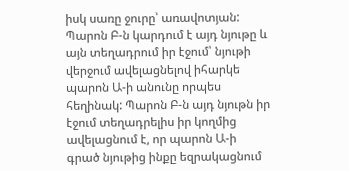իսկ սառը ջուրը՝ առավոտյան: Պարոն Բ‑ն կարդում է այդ նյութը և այն տեղադրում իր էջում՝ նյութի վերջում ավելացնելով իհարկե պարոն Ա‑ի անունը որպես հեղինակ: Պարոն Բ‑ն այդ նյութն իր էջում տեղադրելիս իր կողմից ավելացնում է, որ պարոն Ա‑ի գրած նյութից ինքը եզրակացնում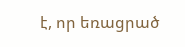է, որ եռացրած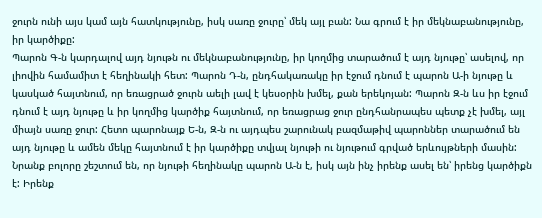ջուրն ունի այս կամ այն հատկությունը, իսկ սառը ջուրը՝ մեկ այլ բան: Նա գրում է իր մեկնաբանությունը, իր կարծիքը:
Պարոն Գ‑ն կարդալով այդ նյութն ու մեկնաբանությունը, իր կողմից տարածում է այդ նյութը՝ ասելով, որ լիովին համամիտ է հեղինակի հետ: Պարոն Դ‑ն, ընդհակառակը իր էջում դնում է պարոն Ա‑ի նյութը և կասկած հայտնում, որ եռացրած ջուրն աելի լավ է կեսօրին խմել, քան երեկոյան: Պարոն Զ‑ն ևս իր էջում դնում է այդ նյութը և իր կողմից կարծիք հայտնում, որ եռացրաց ջուր ընդհանրապես պետք չէ խմել, այլ միայն սառը ջուր: Հետո պարոնայք Ե‑ն, Զ‑ն ու այդպես շարունակ բազմաթիվ պարոններ տարածում են այդ նյութը և ամեն մեկը հայտնում է իր կարծիքը տվյալ նյութի ու նյութում գրված երևույթների մասին: Նրանք բոլորը շեշտում են, որ նյութի հեղինակը պարոն Ա‑ն է, իսկ այն ինչ իրենք ասել են՝ իրենց կարծիքն է: Իրենք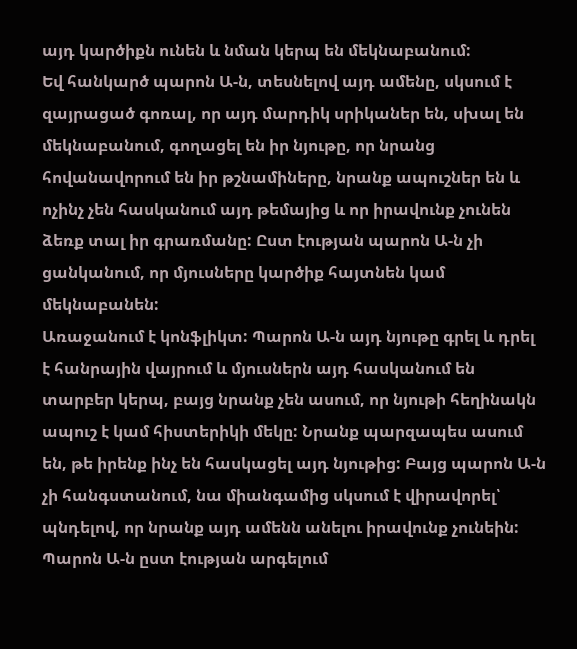այդ կարծիքն ունեն և նման կերպ են մեկնաբանում:
Եվ հանկարծ պարոն Ա‑ն, տեսնելով այդ ամենը, սկսում է զայրացած գոռալ, որ այդ մարդիկ սրիկաներ են, սխալ են մեկնաբանում, գողացել են իր նյութը, որ նրանց հովանավորում են իր թշնամիները, նրանք ապուշներ են և ոչինչ չեն հասկանում այդ թեմայից և որ իրավունք չունեն ձեռք տալ իր գրառմանը: Ըստ էության պարոն Ա‑ն չի ցանկանում, որ մյուսները կարծիք հայտնեն կամ մեկնաբանեն:
Առաջանում է կոնֆլիկտ: Պարոն Ա‑ն այդ նյութը գրել և դրել է հանրային վայրում և մյուսներն այդ հասկանում են տարբեր կերպ, բայց նրանք չեն ասում, որ նյութի հեղինակն ապուշ է կամ հիստերիկի մեկը: Նրանք պարզապես ասում են, թե իրենք ինչ են հասկացել այդ նյութից: Բայց պարոն Ա‑ն չի հանգստանում, նա միանգամից սկսում է վիրավորել՝ պնդելով, որ նրանք այդ ամենն անելու իրավունք չունեին:
Պարոն Ա‑ն ըստ էության արգելում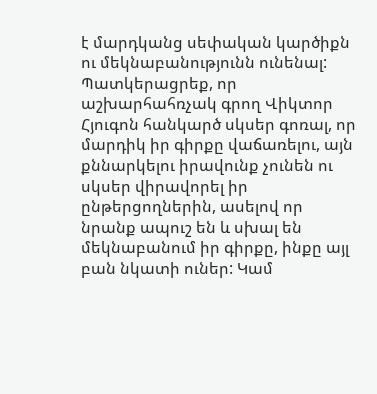է մարդկանց սեփական կարծիքն ու մեկնաբանությունն ունենալ:
Պատկերացրեք, որ աշխարհահռչակ գրող Վիկտոր Հյուգոն հանկարծ սկսեր գոռալ, որ մարդիկ իր գիրքը վաճառելու, այն քննարկելու իրավունք չունեն ու սկսեր վիրավորել իր ընթերցողներին, ասելով որ նրանք ապուշ են և սխալ են մեկնաբանում իր գիրքը, ինքը այլ բան նկատի ուներ: Կամ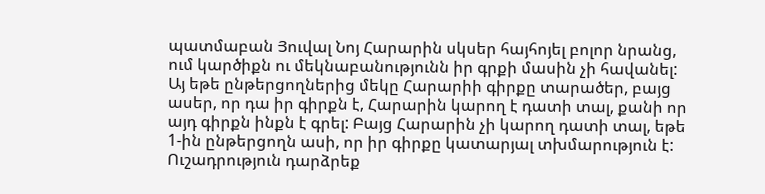պատմաբան Յուվալ Նոյ Հարարին սկսեր հայհոյել բոլոր նրանց, ում կարծիքն ու մեկնաբանությունն իր գրքի մասին չի հավանել:
Այ եթե ընթերցողներից մեկը Հարարիի գիրքը տարածեր, բայց ասեր, որ դա իր գիրքն է, Հարարին կարող է դատի տալ, քանի որ այդ գիրքն ինքն է գրել: Բայց Հարարին չի կարող դատի տալ, եթե 1‑ին ընթերցողն ասի, որ իր գիրքը կատարյալ տխմարություն է: Ուշադրություն դարձրեք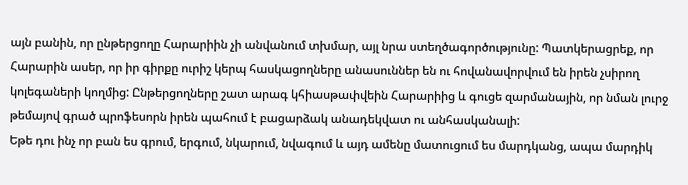այն բանին, որ ընթերցողը Հարարիին չի անվանում տխմար, այլ նրա ստեղծագործությունը: Պատկերացրեք, որ Հարարին ասեր, որ իր գիրքը ուրիշ կերպ հասկացողները անասուններ են ու հովանավորվում են իրեն չսիրող կոլեգաների կողմից: Ընթերցողները շատ արագ կհիասթափվեին Հարարիից և գուցե զարմանային, որ նման լուրջ թեմայով գրած պրոֆեսորն իրեն պահում է բացարձակ անադեկվատ ու անհասկանալի:
Եթե դու ինչ որ բան ես գրում, երգում, նկարում, նվագում և այդ ամենը մատուցում ես մարդկանց, ապա մարդիկ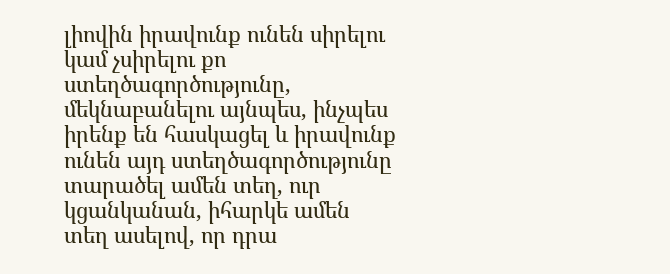լիովին իրավունք ունեն սիրելու կամ չսիրելու քո ստեղծագործությունը, մեկնաբանելու այնպես, ինչպես իրենք են հասկացել և իրավունք ունեն այդ ստեղծագործությունը տարածել ամեն տեղ, ուր կցանկանան, իհարկե ամեն տեղ ասելով, որ դրա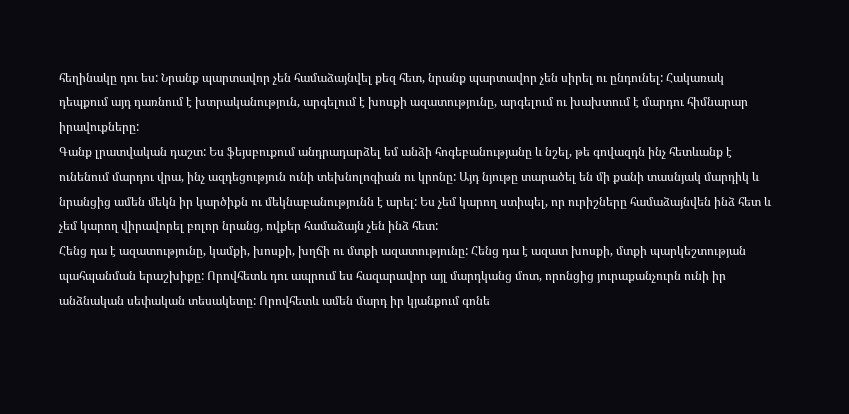հեղինակը դու ես: Նրանք պարտավոր չեն համաձայնվել քեզ հետ, նրանք պարտավոր չեն սիրել ու ընդունել: Հակառակ դեպքում այդ դառնում է խտրականություն, արգելում է խոսքի ազատությունը, արգելում ու խախտում է մարդու հիմնարար իրավուքները:
Գանք լրատվական դաշտ: Ես ֆեյսբուքում անդրադարձել եմ անձի հոգեբանությանը և նշել, թե գովազդն ինչ հետևանք է ունենում մարդու վրա, ինչ ազդեցություն ունի տեխնոլոգիան ու կրոնը: Այդ նյութը տարածել են մի քանի տասնյակ մարդիկ և նրանցից ամեն մեկն իր կարծիքն ու մեկնաբանությունն է արել: Ես չեմ կարող ստիպել, որ ուրիշները համաձայնվեն ինձ հետ և չեմ կարող վիրավորել բոլոր նրանց, ովքեր համաձայն չեն ինձ հետ:
Հենց դա է ազատությունը, կամքի, խոսքի, խղճի ու մտքի ազատությունը: Հենց դա է ազատ խոսքի, մտքի պարկեշտության պահպանման երաշխիքը: Որովհետև դու ապրում ես հազարավոր այլ մարդկանց մոտ, որոնցից յուրաքանչուրն ունի իր անձնական սեփական տեսակետը: Որովհետև ամեն մարդ իր կյանքում գոնե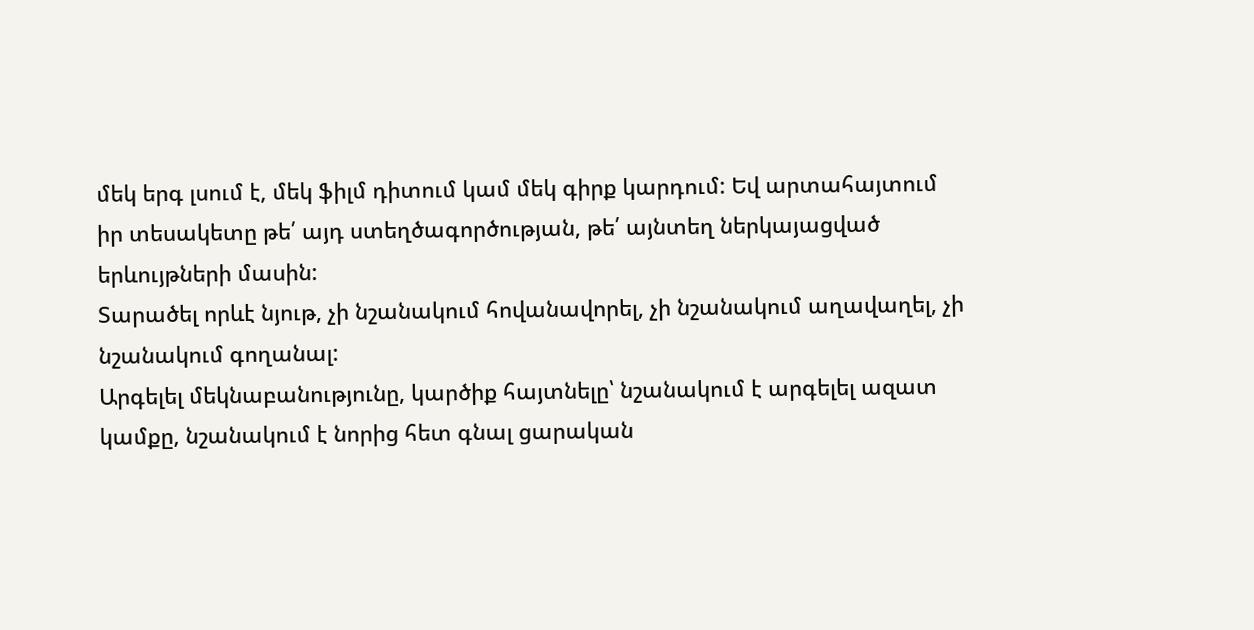մեկ երգ լսում է, մեկ ֆիլմ դիտում կամ մեկ գիրք կարդում: Եվ արտահայտում իր տեսակետը թե՛ այդ ստեղծագործության, թե՛ այնտեղ ներկայացված երևույթների մասին:
Տարածել որևէ նյութ, չի նշանակում հովանավորել, չի նշանակում աղավաղել, չի նշանակում գողանալ:
Արգելել մեկնաբանությունը, կարծիք հայտնելը՝ նշանակում է արգելել ազատ կամքը, նշանակում է նորից հետ գնալ ցարական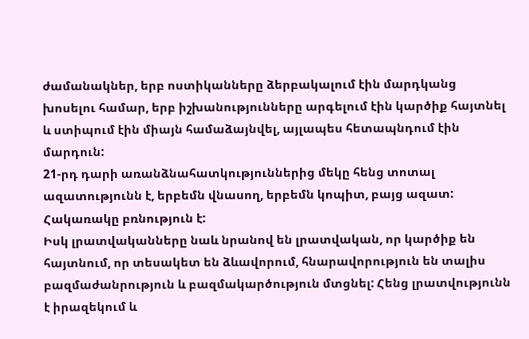ժամանակներ, երբ ոստիկանները ձերբակալում էին մարդկանց խոսելու համար, երբ իշխանությունները արգելում էին կարծիք հայտնել և ստիպում էին միայն համաձայնվել, այլապես հետապնդում էին մարդուն:
21-րդ դարի առանձնահատկություններից մեկը հենց տոտալ ազատությունն է, երբեմն վնասող, երբեմն կոպիտ, բայց ազատ: Հակառակը բռնություն է:
Իսկ լրատվականները նաև նրանով են լրատվական, որ կարծիք են հայտնում, որ տեսակետ են ձևավորում, հնարավորություն են տալիս բազմաժանրություն և բազմակարծություն մտցնել: Հենց լրատվությունն է իրազեկում և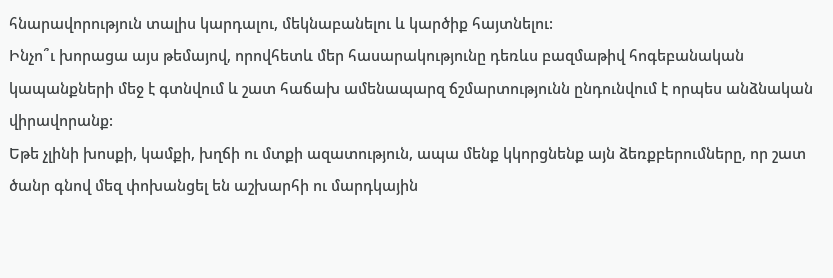հնարավորություն տալիս կարդալու, մեկնաբանելու և կարծիք հայտնելու:
Ինչո՞ւ խորացա այս թեմայով, որովհետև մեր հասարակությունը դեռևս բազմաթիվ հոգեբանական կապանքների մեջ է գտնվում և շատ հաճախ ամենապարզ ճշմարտությունն ընդունվում է որպես անձնական վիրավորանք:
Եթե չլինի խոսքի, կամքի, խղճի ու մտքի ազատություն, ապա մենք կկորցնենք այն ձեռքբերումները, որ շատ ծանր գնով մեզ փոխանցել են աշխարհի ու մարդկային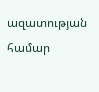ազատության համար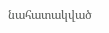նահատակված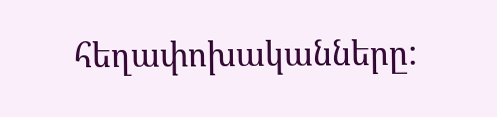հեղափոխականները: